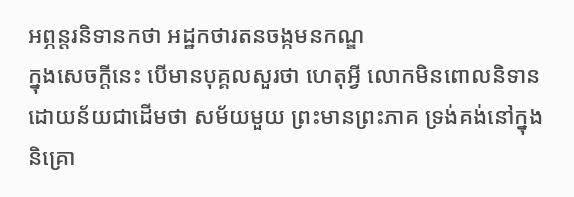អព្ភន្តរនិទានកថា អដ្ឋកថារតនចង្កមនកណ្ឌ
ក្នុងសេចក្តីនេះ បើមានបុគ្គលសួរថា ហេតុអ្វី លោកមិនពោលនិទាន ដោយន័យជាដើមថា សម័យមួយ ព្រះមានព្រះភាគ ទ្រង់គង់នៅក្នុង និគ្រោ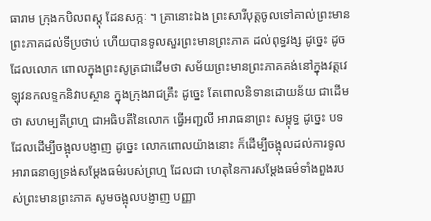ធារាម ក្រុងកបិលពស្តុ ដែនសក្កៈ ។ គ្រានោះឯង ព្រះសារីបុត្តចូលទៅគាល់ព្រះមានព្រះភាគដល់ទីប្រថាប់ ហើយបានទូលសួរព្រះមានព្រះភាគ ដល់ពុទ្ធវង្ស ដូច្នេះ ដូចដែលលោក ពោលក្នុងព្រះសូត្រជាដើមថា សម័យព្រះមានព្រះភាគគង់នៅក្នុងវត្តវេឡុវនកលទ្ទកនិវាបស្ថាន ក្នុងក្រុងរាជគ្រឹះ ដូច្នេះ តែពោលនិទានដោយន័យ ជាដើមថា សហម្បតីព្រហ្ម ជាអធិបតីនៃលោក ធ្វើអញ្ជលី អារាធនាព្រះ សម្ពុទ្ធ ដូច្នេះ បទដែលដើម្បីចង្អុលបង្ញាញ ដូច្នេះ លោកពោលយ៉ាងនោះ ក៏ដើម្បីចង្អុលដល់ការទូលអារាធនាឲ្យទ្រង់សម្តែងធម៌របស់ព្រហ្ម ដែលជា ហេតុនៃការសម្តែងធម៌ទាំងពួងរបស់ព្រះមានព្រះភាគ សូមចង្អុលបង្ញាញ បញ្ញា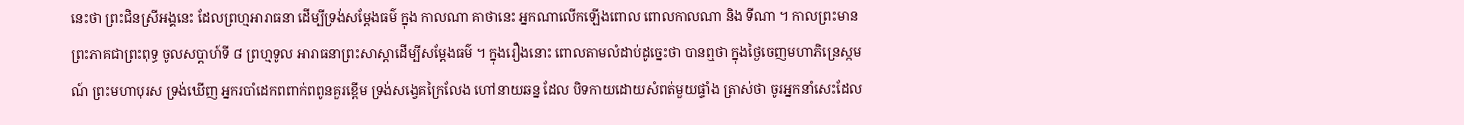នេះថា ព្រះជិនស្រីអង្គនេះ ដែលព្រហ្មអារាធនា ដើម្បីទ្រង់សម្តែងធម៌ ក្នុង កាលណា គាថានេះ អ្នកណាលើកឡើងពោល ពោលកាលណា និង ទីណា ។ កាលព្រះមានព្រះភាគជាព្រះពុទ្ធ ចូលសប្តាហ៍ទី ៨ ព្រហ្មទូល អារាធនាព្រះសាស្តាដើម្បីសម្តែងធម៌ ។ ក្នុងរឿងនោះ ពោលតាមលំដាប់ដូច្នេះថា បានឮថា ក្នុងថ្ងៃចេញមហាភិន្រេស្កមណ៍ ព្រះមហាបុរស ទ្រង់ឃើញ អ្នករបាំដេកពពាក់ពពូនគួរខ្ពើម ទ្រង់សង្វេគក្រៃលែង ហៅនាយឆន្ន ដែល បិទកាយដោយសំពត់មួយផ្ទាំង ត្រាស់ថា ចូរអ្នកនាំសេះដែល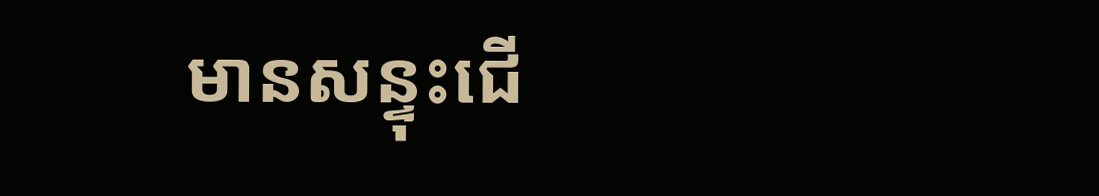មានសន្ទុះជើ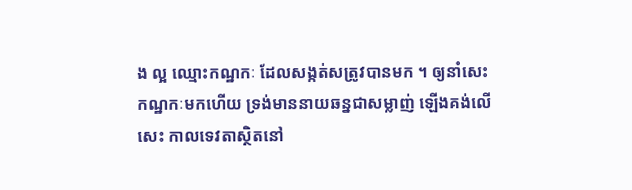ង ល្អ ឈ្មោះកណ្ឋកៈ ដែលសង្កត់សត្រូវបានមក ។ ឲ្យនាំសេះកណ្ឋកៈមកហើយ ទ្រង់មាននាយឆន្នជាសម្លាញ់ ឡើងគង់លើសេះ កាលទេវតាស្ថិតនៅ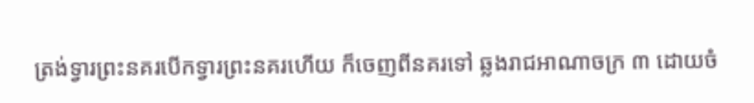ត្រង់ទ្វារព្រះនគរបើកទ្វារព្រះនគរហើយ ក៏ចេញពីនគរទៅ ឆ្លងរាជអាណាចក្រ ៣ ដោយចំ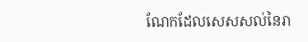ណែកដែលសេសសល់នៃរា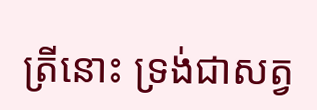ត្រីនោះ ទ្រង់ជាសត្វ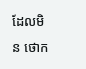ដែលមិន ថោក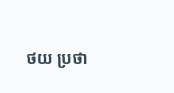ថយ ប្រថា